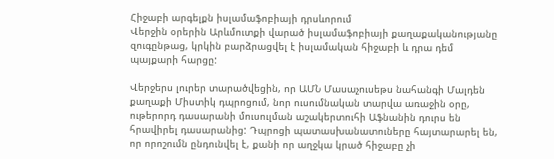Հիջաբի արգելքն իսլամաֆոբիայի դրսևորում
Վերջին օրերին Արևմուտքի վարած իսլամաֆոբիայի քաղաքականությանը զուգընթաց, կրկին բարձրացվել է իսլամական հիջաբի և դրա դեմ պայքարի հարցը:

Վերջերս լուրեր տարածվեցին, որ ԱՄՆ Մասաչուսեթս նահանգի Մալդեն քաղաքի Միստիկ դպրոցում, նոր ուսումնական տարվա առաջին օրը, ութերորդ դասարանի մուսուլման աշակերտուհի Աֆնանին դուրս են հրավիրել դասարանից: Դպրոցի պատասխանատուները հայտարարել են, որ որոշումն ընդունվել է, քանի որ աղջկա կրած հիջաբը չի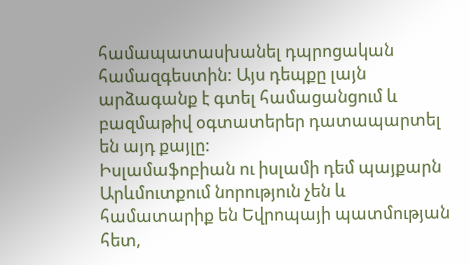համապատասխանել դպրոցական համազգեստին: Այս դեպքը լայն արձագանք է գտել համացանցում և բազմաթիվ օգտատերեր դատապարտել են այդ քայլը:
Իսլամաֆոբիան ու իսլամի դեմ պայքարն Արևմուտքում նորություն չեն և համատարիք են Եվրոպայի պատմության հետ,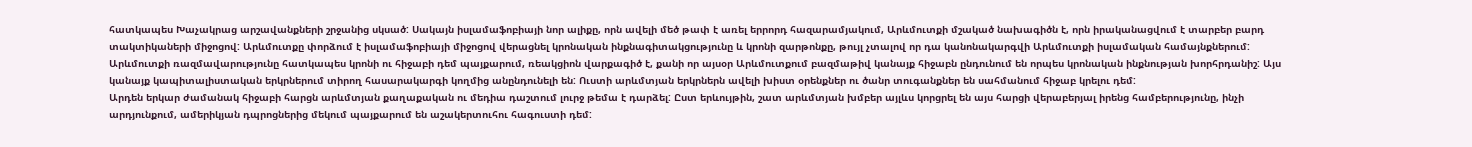հատկապես Խաչակրաց արշավանքների շրջանից սկսած: Սակայն իսլամաֆոբիայի նոր ալիքը, որն ավելի մեծ թափ է առել երրորդ հազարամյակում, Արևմուտքի մշակած նախագիծն է, որն իրականացվում է տարբեր բարդ տակտիկաների միջոցով: Արևմուտքը փորձում է իսլամաֆոբիայի միջոցով վերացնել կրոնական ինքնագիտակցությունը և կրոնի զարթոնքը, թույլ չտալով որ դա կանոնակարգվի Արևմուտքի իսլամական համայնքներում: Արևմուտքի ռազմավարությունը հատկապես կրոնի ու հիջաբի դեմ պայքարում, ռեակցիոն վարքագիծ է, քանի որ այսօր Արևմուտքում բազմաթիվ կանայք հիջաբն ընդունում են որպես կրոնական ինքնության խորհրդանիշ: Այս կանայք կապիտալիստական երկրներում տիրող հասարակարգի կողմից անընդունելի են: Ուստի արևմտյան երկրներն ավելի խիստ օրենքներ ու ծանր տուգանքներ են սահմանում հիջաբ կրելու դեմ:
Արդեն երկար ժամանակ հիջաբի հարցն արևմտյան քաղաքական ու մեդիա դաշտում լուրջ թեմա է դարձել: Ըստ երևույթին, շատ արևմտյան խմբեր այլևս կորցրել են այս հարցի վերաբերյալ իրենց համբերությունը, ինչի արդյունքում, ամերիկյան դպրոցներից մեկում պայքարում են աշակերտուհու հագուստի դեմ: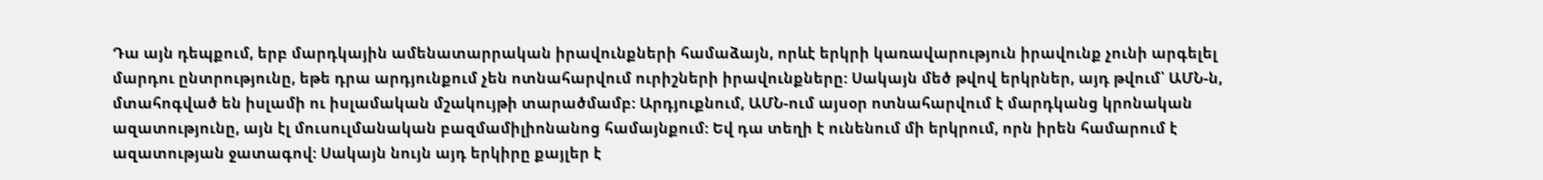Դա այն դեպքում, երբ մարդկային ամենատարրական իրավունքների համաձայն, որևէ երկրի կառավարություն իրավունք չունի արգելել մարդու ընտրությունը, եթե դրա արդյունքում չեն ոտնահարվում ուրիշների իրավունքները: Սակայն մեծ թվով երկրներ, այդ թվում՝ ԱՄՆ-ն, մտահոգված են իսլամի ու իսլամական մշակույթի տարածմամբ: Արդյուքնում, ԱՄՆ-ում այսօր ոտնահարվում է մարդկանց կրոնական ազատությունը, այն էլ մուսուլմանական բազմամիլիոնանոց համայնքում: Եվ դա տեղի է ունենում մի երկրում, որն իրեն համարում է ազատության ջատագով: Սակայն նույն այդ երկիրը քայլեր է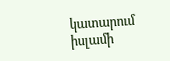կատարում իսլամի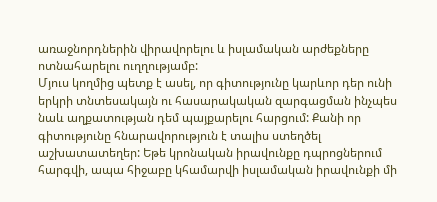առաջնորդներին վիրավորելու և իսլամական արժեքները ոտնահարելու ուղղությամբ:
Մյուս կողմից պետք է ասել, որ գիտությունը կարևոր դեր ունի երկրի տնտեսակայն ու հասարակական զարգացման ինչպես նաև աղքատության դեմ պայքարելու հարցում: Քանի որ գիտությունը հնարավորություն է տալիս ստեղծել աշխատատեղեր: Եթե կրոնական իրավունքը դպրոցներում հարգվի, ապա հիջաբը կհամարվի իսլամական իրավունքի մի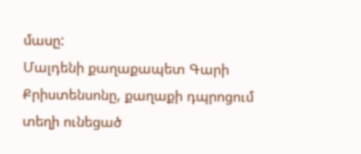մասը:
Մալդենի քաղաքապետ Գարի Քրիստենսոնը, քաղաքի դպրոցում տեղի ունեցած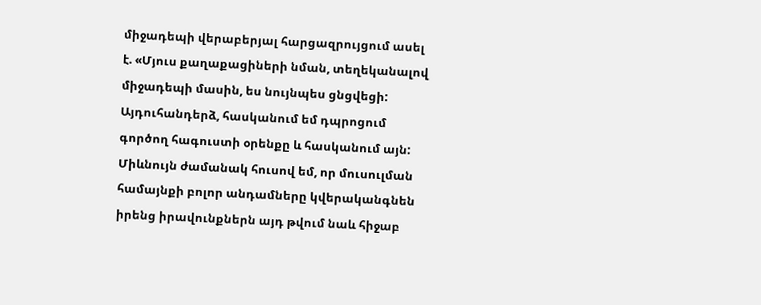միջադեպի վերաբերյալ հարցազրույցում ասել է. «Մյուս քաղաքացիների նման, տեղեկանալով միջադեպի մասին, ես նույնպես ցնցվեցի: Այդուհանդերձ, հասկանում եմ դպրոցում գործող հագուստի օրենքը և հասկանում այն: Միևնույն ժամանակ հուսով եմ, որ մուսուլման համայնքի բոլոր անդամները կվերականգնեն իրենց իրավունքներն այդ թվում նաև հիջաբ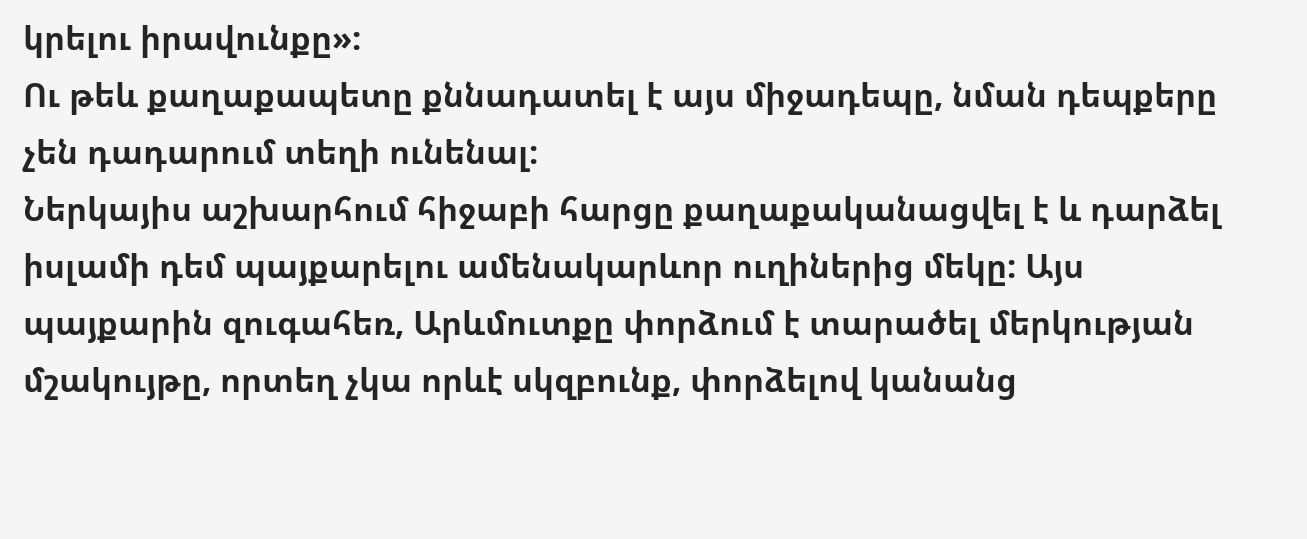կրելու իրավունքը»:
Ու թեև քաղաքապետը քննադատել է այս միջադեպը, նման դեպքերը չեն դադարում տեղի ունենալ:
Ներկայիս աշխարհում հիջաբի հարցը քաղաքականացվել է և դարձել իսլամի դեմ պայքարելու ամենակարևոր ուղիներից մեկը: Այս պայքարին զուգահեռ, Արևմուտքը փորձում է տարածել մերկության մշակույթը, որտեղ չկա որևէ սկզբունք, փորձելով կանանց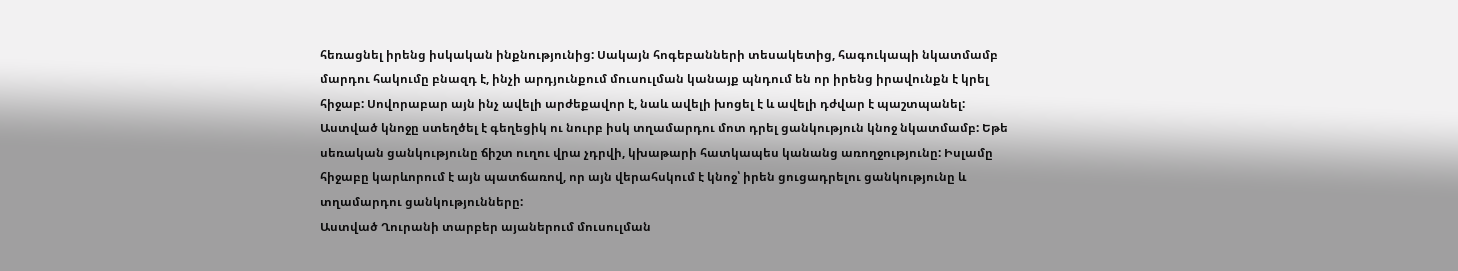հեռացնել իրենց իսկական ինքնությունից: Սակայն հոգեբանների տեսակետից, հագուկապի նկատմամբ մարդու հակումը բնազդ է, ինչի արդյունքում մուսուլման կանայք պնդում են որ իրենց իրավունքն է կրել հիջաբ: Սովորաբար այն ինչ ավելի արժեքավոր է, նաև ավելի խոցել է և ավելի դժվար է պաշտպանել:
Աստված կնոջը ստեղծել է գեղեցիկ ու նուրբ իսկ տղամարդու մոտ դրել ցանկություն կնոջ նկատմամբ: Եթե սեռական ցանկությունը ճիշտ ուղու վրա չդրվի, կխաթարի հատկապես կանանց առողջությունը: Իսլամը հիջաբը կարևորում է այն պատճառով, որ այն վերահսկում է կնոջ՝ իրեն ցուցադրելու ցանկությունը և տղամարդու ցանկությունները:
Աստված Ղուրանի տարբեր այաներում մուսուլման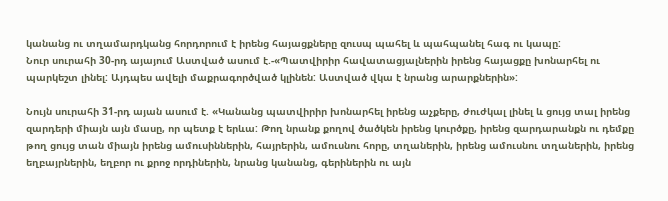կանանց ու տղամարդկանց հորդորում է իրենց հայացքները զուսպ պահել և պահպանել հագ ու կապը:
Նուր սուրահի 30-րդ այայում Աստված ասում է.-«Պատվիրիր հավատացյալներին իրենց հայացքը խոնարհել ու պարկեշտ լինել: Այդպես ավելի մաքրագործված կլինեն: Աստված վկա է նրանց արարքներին»:

Նույն սուրահի 31-րդ այան ասում է. «Կանանց պատվիրիր խոնարհել իրենց աչքերը, ժուժկալ լինել և ցույց տալ իրենց զարդերի միայն այն մասը, որ պետք է երևա: Թող նրանք քողով ծածկեն իրենց կուրծքը, իրենց զարդարանքն ու դեմքը թող ցույց տան միայն իրենց ամուսիններին, հայրերին, ամուսնու հորը, տղաներին, իրենց ամուսնու տղաներին, իրենց եղբայրներին, եղբոր ու քրոջ որդիներին, նրանց կանանց, գերիներին ու այն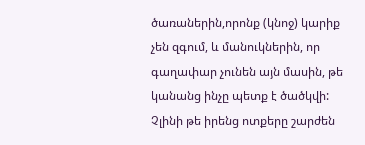ծառաներին,որոնք (կնոջ) կարիք չեն զգում, և մանուկներին, որ գաղափար չունեն այն մասին, թե կանանց ինչը պետք է ծածկվի: Չլինի թե իրենց ոտքերը շարժեն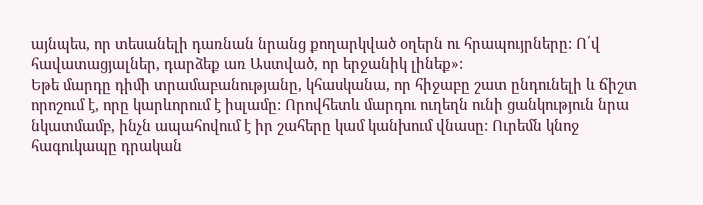այնպես, որ տեսանելի դառնան նրանց քողարկված օղերն ու հրապույրները: Ո՛վ հավատացյալներ, դարձեք առ Աստված, որ երջանիկ լինեք»:
Եթե մարդը դիմի տրամաբանությանը, կհասկանա, որ հիջաբը շատ ընդունելի և ճիշտ որոշում է, որը կարևորում է իսլամը: Որովհետև մարդու ուղեղն ունի ցանկություն նրա նկատմամբ, ինչն ապահովում է իր շահերը կամ կանխում վնասը: Ուրեմն կնոջ հագուկապը դրական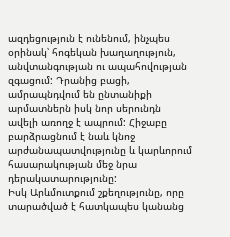ազդեցություն է ունենում, ինչպես օրինակ՝ հոգեկան խաղաղություն, անվտանգության ու ապահովության զգացում: Դրանից բացի, ամրապնդվում են ընտանիքի արմատներն իսկ նոր սերունդն ավելի առողջ է ապրում: Հիջաբը բարձրացնում է նաև կնոջ արժանապատվությունը և կարևորում հասարակության մեջ նրա դերակատարությունը:
Իսկ Արևմուտքում շքեղությունը, որը տարածված է հատկապես կանանց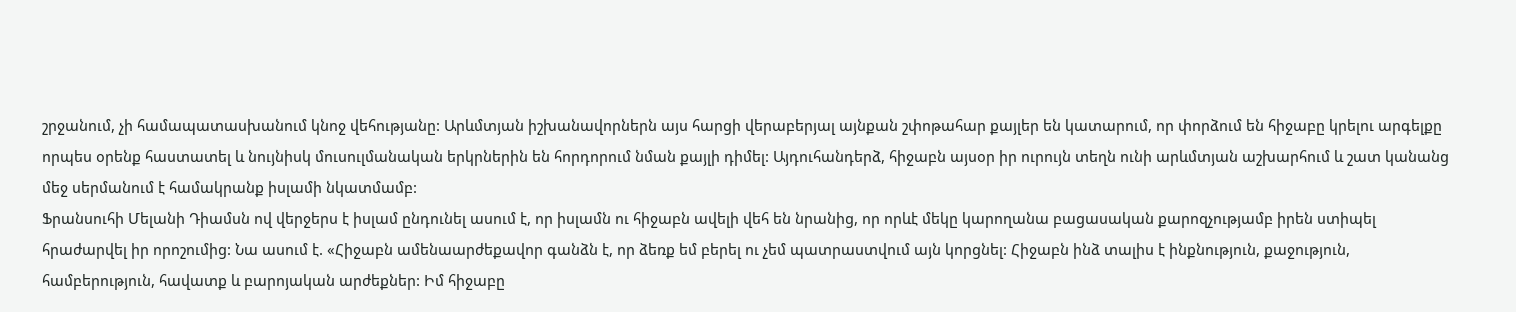շրջանում, չի համապատասխանում կնոջ վեհությանը: Արևմտյան իշխանավորներն այս հարցի վերաբերյալ այնքան շփոթահար քայլեր են կատարում, որ փորձում են հիջաբը կրելու արգելքը որպես օրենք հաստատել և նույնիսկ մուսուլմանական երկրներին են հորդորում նման քայլի դիմել: Այդուհանդերձ, հիջաբն այսօր իր ուրույն տեղն ունի արևմտյան աշխարհում և շատ կանանց մեջ սերմանում է համակրանք իսլամի նկատմամբ:
Ֆրանսուհի Մելանի Դիամսն ով վերջերս է իսլամ ընդունել ասում է, որ իսլամն ու հիջաբն ավելի վեհ են նրանից, որ որևէ մեկը կարողանա բացասական քարոզչությամբ իրեն ստիպել հրաժարվել իր որոշումից: Նա ասում է. «Հիջաբն ամենաարժեքավոր գանձն է, որ ձեռք եմ բերել ու չեմ պատրաստվում այն կորցնել: Հիջաբն ինձ տալիս է ինքնություն, քաջություն, համբերություն, հավատք և բարոյական արժեքներ: Իմ հիջաբը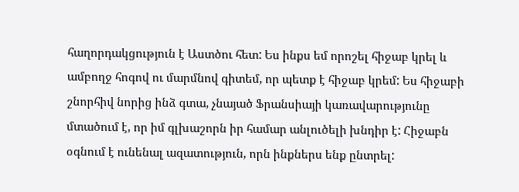հաղորդակցություն է Աստծու հետ: Ես ինքս եմ որոշել հիջաբ կրել և ամբողջ հոգով ու մարմնով գիտեմ, որ պետք է հիջաբ կրեմ: Ես հիջաբի շնորհիվ նորից ինձ գտա, չնայած Ֆրանսիայի կառավարությունը մտածում է, որ իմ գլխաշորն իր համար անլուծելի խնդիր է: Հիջաբն օգնում է ունենալ ազատություն, որն ինքներս ենք ընտրել: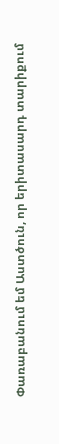Փառաբանում եմ Աստծուն, որ երիտասարդ տարիքում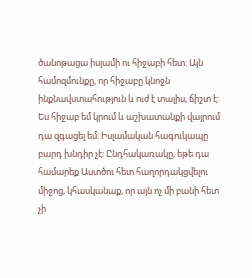ծանոթացա իսլամի ու հիջաբի հետ: Այն համոզմունքը, որ հիջաբը կնոջն ինքնավստահություն և ուժ է տալիս, ճիշտ է: Ես հիջաբ եմ կրում և աշխատանքի վայրում դա զգացել եմ: Իսլամական հագուկապը բարդ խնդիր չէ: Ընդհակառակը, եթե դա համարեք Աստծու հետ հաղորդակցվելու միջոց, կհասկանաք, որ այն ոչ մի բանի հետ չի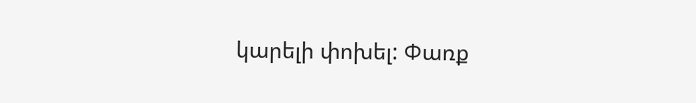կարելի փոխել: Փառք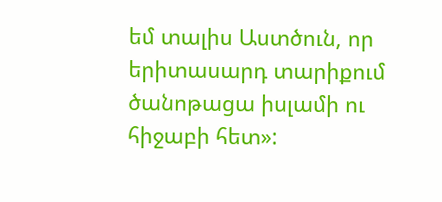եմ տալիս Աստծուն, որ երիտասարդ տարիքում ծանոթացա իսլամի ու հիջաբի հետ»: